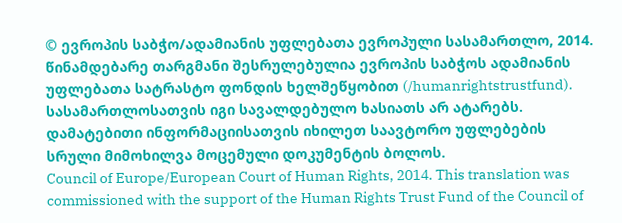© ევროპის საბჭო/ადამიანის უფლებათა ევროპული სასამართლო, 2014. წინამდებარე თარგმანი შესრულებულია ევროპის საბჭოს ადამიანის უფლებათა სატრასტო ფონდის ხელშეწყობით (/humanrightstrustfund). სასამართლოსათვის იგი სავალდებულო ხასიათს არ ატარებს. დამატებითი ინფორმაციისათვის იხილეთ საავტორო უფლებების სრული მიმოხილვა მოცემული დოკუმენტის ბოლოს.
Council of Europe/European Court of Human Rights, 2014. This translation was commissioned with the support of the Human Rights Trust Fund of the Council of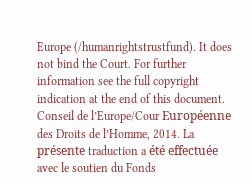Europe (/humanrightstrustfund). It does not bind the Court. For further information see the full copyright indication at the end of this document.
Conseil de l’Europe/Cour Européenne des Droits de l’Homme, 2014. La présente traduction a été effectuée avec le soutien du Fonds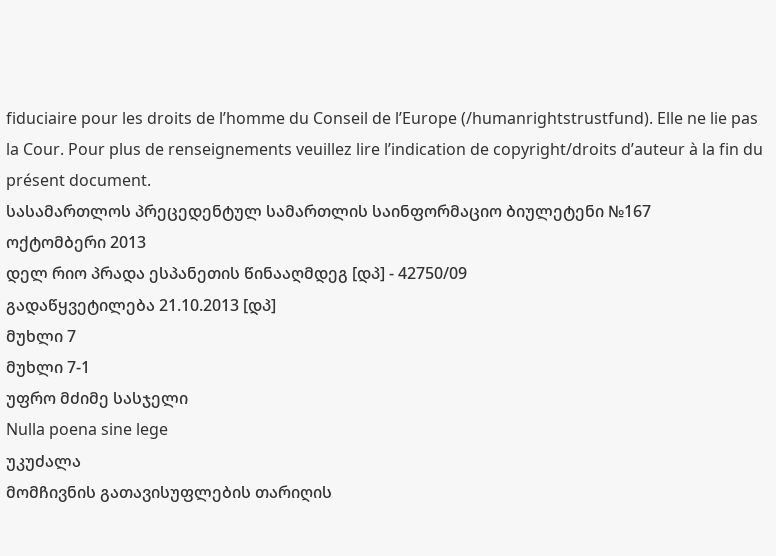fiduciaire pour les droits de l’homme du Conseil de l’Europe (/humanrightstrustfund). Elle ne lie pas la Cour. Pour plus de renseignements veuillez lire l’indication de copyright/droits d’auteur à la fin du présent document.
სასამართლოს პრეცედენტულ სამართლის საინფორმაციო ბიულეტენი №167
ოქტომბერი 2013
დელ რიო პრადა ესპანეთის წინააღმდეგ [დპ] - 42750/09
გადაწყვეტილება 21.10.2013 [დპ]
მუხლი 7
მუხლი 7-1
უფრო მძიმე სასჯელი
Nulla poena sine lege
უკუძალა
მომჩივნის გათავისუფლების თარიღის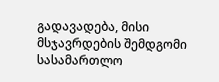გადავადება, მისი მსჯავრდების შემდგომი სასამართლო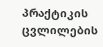პრაქტიკის ცვლილების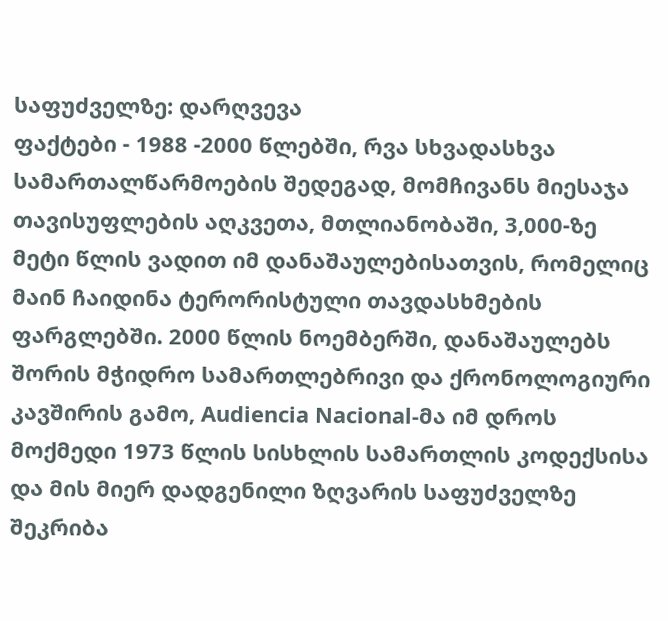საფუძველზე: დარღვევა
ფაქტები - 1988 -2000 წლებში, რვა სხვადასხვა სამართალწარმოების შედეგად, მომჩივანს მიესაჯა თავისუფლების აღკვეთა, მთლიანობაში, 3,000-ზე მეტი წლის ვადით იმ დანაშაულებისათვის, რომელიც მაინ ჩაიდინა ტერორისტული თავდასხმების ფარგლებში. 2000 წლის ნოემბერში, დანაშაულებს შორის მჭიდრო სამართლებრივი და ქრონოლოგიური კავშირის გამო, Audiencia Nacional-მა იმ დროს მოქმედი 1973 წლის სისხლის სამართლის კოდექსისა და მის მიერ დადგენილი ზღვარის საფუძველზე შეკრიბა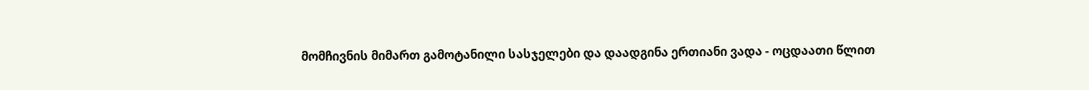მომჩივნის მიმართ გამოტანილი სასჯელები და დაადგინა ერთიანი ვადა - ოცდაათი წლით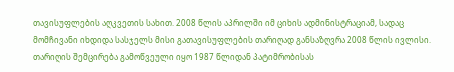თავისუფლების აღკვეთის სახით. 2008 წლის აპრილში იმ ციხის ადმინისტრაციამ, სადაც მომჩივანი იხდიდა სასჯელს მისი გათავისუფლების თარიღად განსაზღვრა 2008 წლის ივლისი. თარიღის შემცირება გამოწვეული იყო 1987 წლიდან პატიმრობისას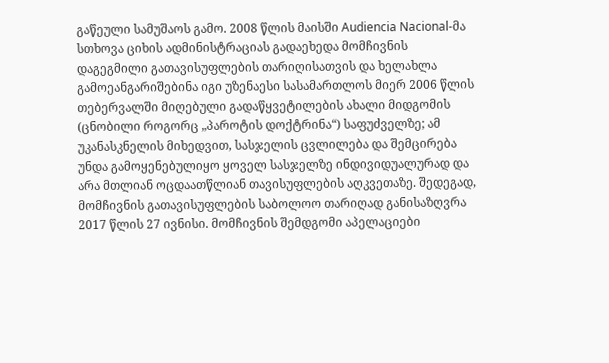გაწეული სამუშაოს გამო. 2008 წლის მაისში Audiencia Nacional-მა სთხოვა ციხის ადმინისტრაციას გადაეხედა მომჩივნის დაგეგმილი გათავისუფლების თარიღისათვის და ხელახლა გამოეანგარიშებინა იგი უზენაესი სასამართლოს მიერ 2006 წლის თებერვალში მიღებული გადაწყვეტილების ახალი მიდგომის (ცნობილი როგორც „პაროტის დოქტრინა“) საფუძველზე; ამ უკანასკნელის მიხედვით, სასჯელის ცვლილება და შემცირება უნდა გამოყენებულიყო ყოველ სასჯელზე ინდივიდუალურად და არა მთლიან ოცდაათწლიან თავისუფლების აღკვეთაზე. შედეგად, მომჩივნის გათავისუფლების საბოლოო თარიღად განისაზღვრა 2017 წლის 27 ივნისი. მომჩივნის შემდგომი აპელაციები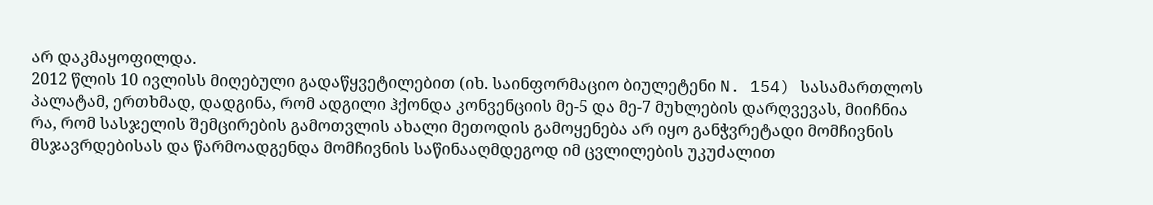არ დაკმაყოფილდა.
2012 წლის 10 ივლისს მიღებული გადაწყვეტილებით (იხ. საინფორმაციო ბიულეტენი N. 154) სასამართლოს პალატამ, ერთხმად, დადგინა, რომ ადგილი ჰქონდა კონვენციის მე-5 და მე-7 მუხლების დარღვევას, მიიჩნია რა, რომ სასჯელის შემცირების გამოთვლის ახალი მეთოდის გამოყენება არ იყო განჭვრეტადი მომჩივნის მსჯავრდებისას და წარმოადგენდა მომჩივნის საწინააღმდეგოდ იმ ცვლილების უკუძალით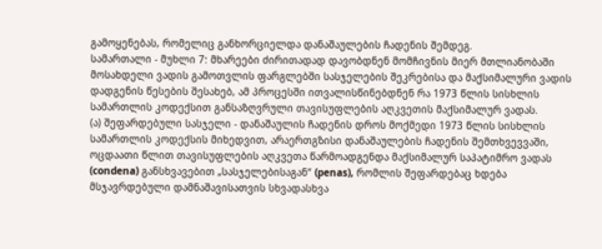გამოყენებას, რომელიც განხორციელდა დანაშაულების ჩადენის შემდეგ.
სამართალი - მუხლი 7: მხარეები ძირითადად დავობდნენ მომჩივნის მიერ მთლიანობაში მოსახდელი ვადის გამოთვლის ფარგლებში სასჯელების შეკრებისა და მაქსიმალური ვადის დადგენის წესების შესახებ, ამ პროცესში ითვალისწინებდნენ რა 1973 წლის სისხლის სამართლის კოდექსით განსაზღვრული თავისუფლების აღკვეთის მაქსიმალურ ვადას.
(ა) შეფარდებული სასჯელი - დანაშაულის ჩადენის დროს მოქმედი 1973 წლის სისხლის სამართლის კოდექსის მიხედვით, არაერთგზისი დანაშაულების ჩადენის შემთხვევვაში, ოცდაათი წლით თავისუფლების აღკვეთა წარმოადგენდა მაქსიმალურ საპატიმრო ვადას (condena) განსხვავებით „სასჯელებისაგან“ (penas), რომლის შეფარდებაც ხდება მსჯავრდებული დამნაშავისათვის სხვადასხვა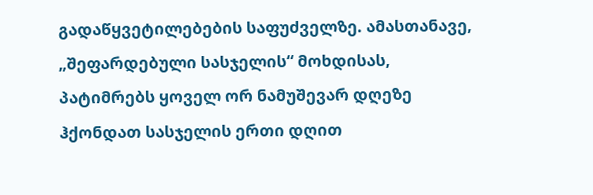გადაწყვეტილებების საფუძველზე. ამასთანავე, „შეფარდებული სასჯელის“ მოხდისას, პატიმრებს ყოველ ორ ნამუშევარ დღეზე ჰქონდათ სასჯელის ერთი დღით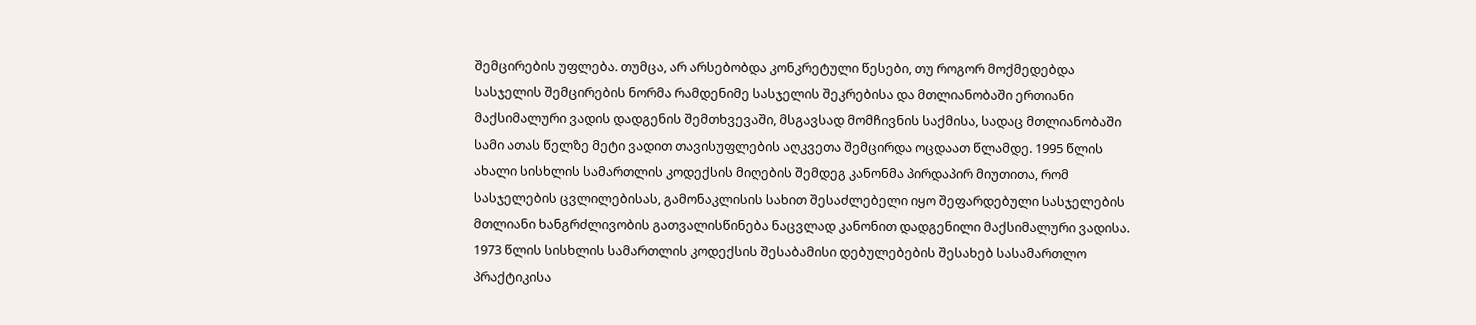შემცირების უფლება. თუმცა, არ არსებობდა კონკრეტული წესები, თუ როგორ მოქმედებდა სასჯელის შემცირების ნორმა რამდენიმე სასჯელის შეკრებისა და მთლიანობაში ერთიანი მაქსიმალური ვადის დადგენის შემთხვევაში, მსგავსად მომჩივნის საქმისა, სადაც მთლიანობაში სამი ათას წელზე მეტი ვადით თავისუფლების აღკვეთა შემცირდა ოცდაათ წლამდე. 1995 წლის ახალი სისხლის სამართლის კოდექსის მიღების შემდეგ კანონმა პირდაპირ მიუთითა, რომ სასჯელების ცვლილებისას, გამონაკლისის სახით შესაძლებელი იყო შეფარდებული სასჯელების მთლიანი ხანგრძლივობის გათვალისწინება ნაცვლად კანონით დადგენილი მაქსიმალური ვადისა.
1973 წლის სისხლის სამართლის კოდექსის შესაბამისი დებულებების შესახებ სასამართლო პრაქტიკისა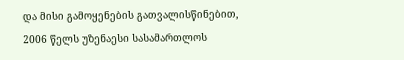და მისი გამოყენების გათვალისწინებით, 2006 წელს უზენაესი სასამართლოს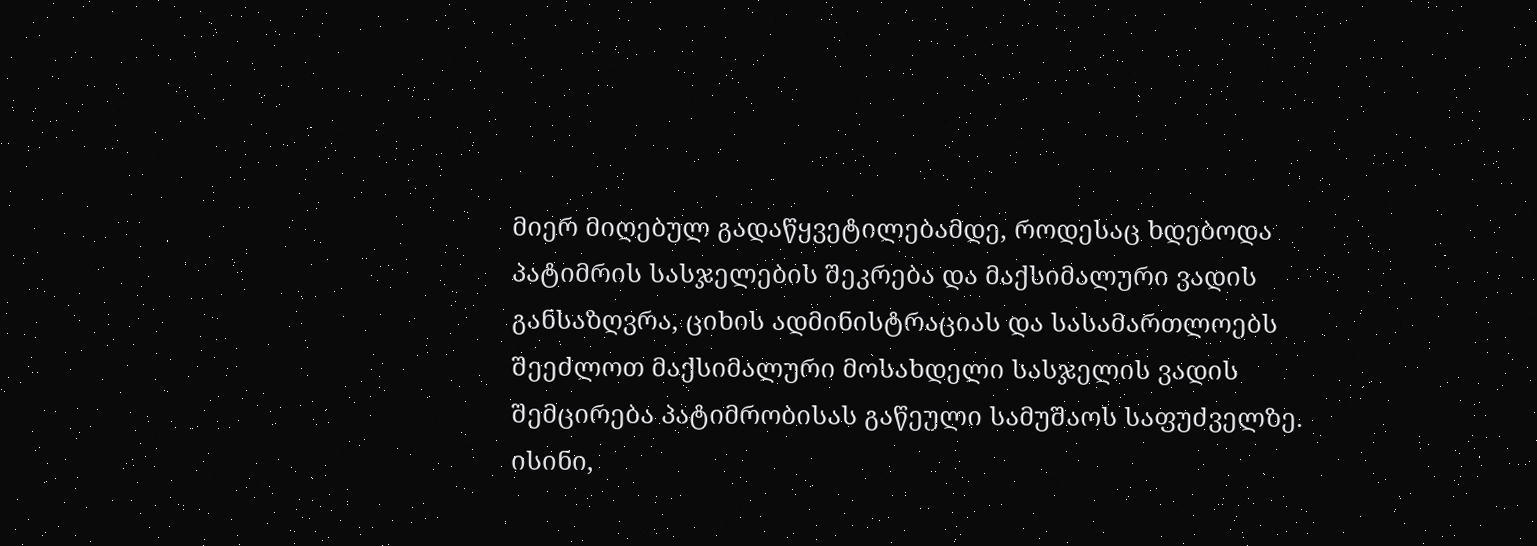მიერ მიღებულ გადაწყვეტილებამდე, როდესაც ხდებოდა პატიმრის სასჯელების შეკრება და მაქსიმალური ვადის განსაზღვრა, ციხის ადმინისტრაციას და სასამართლოებს შეეძლოთ მაქსიმალური მოსახდელი სასჯელის ვადის შემცირება პატიმრობისას გაწეული სამუშაოს საფუძველზე. ისინი,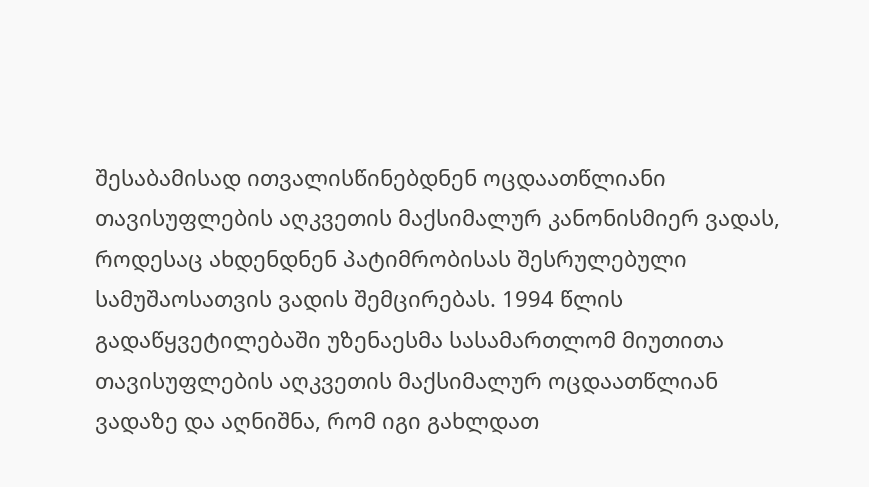შესაბამისად ითვალისწინებდნენ ოცდაათწლიანი თავისუფლების აღკვეთის მაქსიმალურ კანონისმიერ ვადას, როდესაც ახდენდნენ პატიმრობისას შესრულებული სამუშაოსათვის ვადის შემცირებას. 1994 წლის გადაწყვეტილებაში უზენაესმა სასამართლომ მიუთითა თავისუფლების აღკვეთის მაქსიმალურ ოცდაათწლიან ვადაზე და აღნიშნა, რომ იგი გახლდათ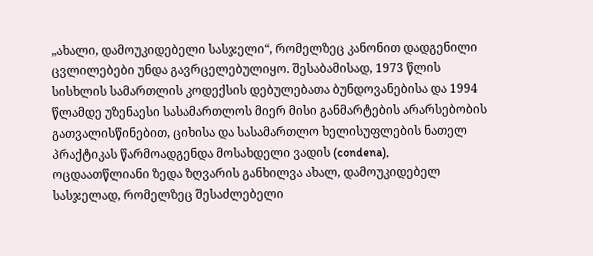„ახალი, დამოუკიდებელი სასჯელი“, რომელზეც კანონით დადგენილი ცვლილებები უნდა გავრცელებულიყო. შესაბამისად, 1973 წლის სისხლის სამართლის კოდექსის დებულებათა ბუნდოვანებისა და 1994 წლამდე უზენაესი სასამართლოს მიერ მისი განმარტების არარსებობის გათვალისწინებით, ციხისა და სასამართლო ხელისუფლების ნათელ პრაქტიკას წარმოადგენდა მოსახდელი ვადის (condena), ოცდაათწლიანი ზედა ზღვარის განხილვა ახალ, დამოუკიდებელ სასჯელად, რომელზეც შესაძლებელი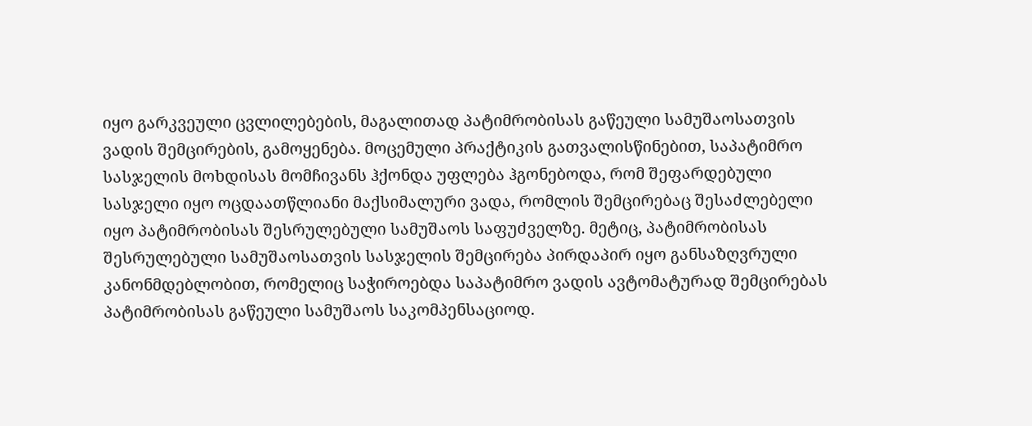იყო გარკვეული ცვლილებების, მაგალითად პატიმრობისას გაწეული სამუშაოსათვის ვადის შემცირების, გამოყენება. მოცემული პრაქტიკის გათვალისწინებით, საპატიმრო სასჯელის მოხდისას მომჩივანს ჰქონდა უფლება ჰგონებოდა, რომ შეფარდებული სასჯელი იყო ოცდაათწლიანი მაქსიმალური ვადა, რომლის შემცირებაც შესაძლებელი იყო პატიმრობისას შესრულებული სამუშაოს საფუძველზე. მეტიც, პატიმრობისას შესრულებული სამუშაოსათვის სასჯელის შემცირება პირდაპირ იყო განსაზღვრული კანონმდებლობით, რომელიც საჭიროებდა საპატიმრო ვადის ავტომატურად შემცირებას პატიმრობისას გაწეული სამუშაოს საკომპენსაციოდ.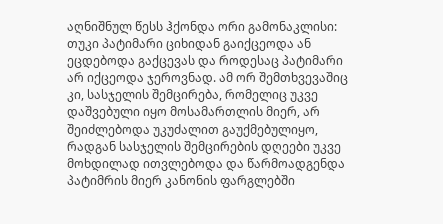აღნიშნულ წესს ჰქონდა ორი გამონაკლისი: თუკი პატიმარი ციხიდან გაიქცეოდა ან ეცდებოდა გაქცევას და როდესაც პატიმარი არ იქცეოდა ჯეროვნად. ამ ორ შემთხვევაშიც კი, სასჯელის შემცირება, რომელიც უკვე დაშვებული იყო მოსამართლის მიერ, არ შეიძლებოდა უკუძალით გაუქმებულიყო, რადგან სასჯელის შემცირების დღეები უკვე მოხდილად ითვლებოდა და წარმოადგენდა პატიმრის მიერ კანონის ფარგლებში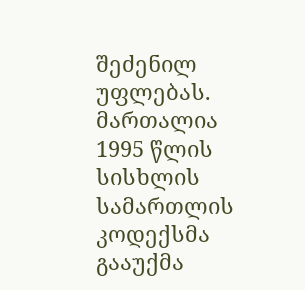შეძენილ უფლებას.
მართალია 1995 წლის სისხლის სამართლის კოდექსმა გააუქმა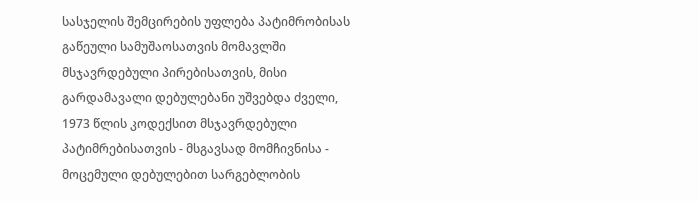სასჯელის შემცირების უფლება პატიმრობისას გაწეული სამუშაოსათვის მომავლში მსჯავრდებული პირებისათვის, მისი გარდამავალი დებულებანი უშვებდა ძველი, 1973 წლის კოდექსით მსჯავრდებული პატიმრებისათვის - მსგავსად მომჩივნისა - მოცემული დებულებით სარგებლობის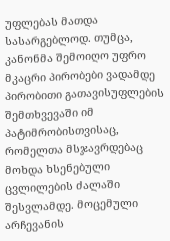უფლებას მათდა სასარგებლოდ. თუმცა, კანონმა შემოიღო უფრო მკაცრი პირობები ვადამდე პირობითი გათავისუფლების შემთხვევაში იმ პატიმრობისთვისაც, რომელთა მსჯავრდებაც მოხდა ხსენებული ცვლილების ძალაში შესვლამდე. მოცემული არჩევანის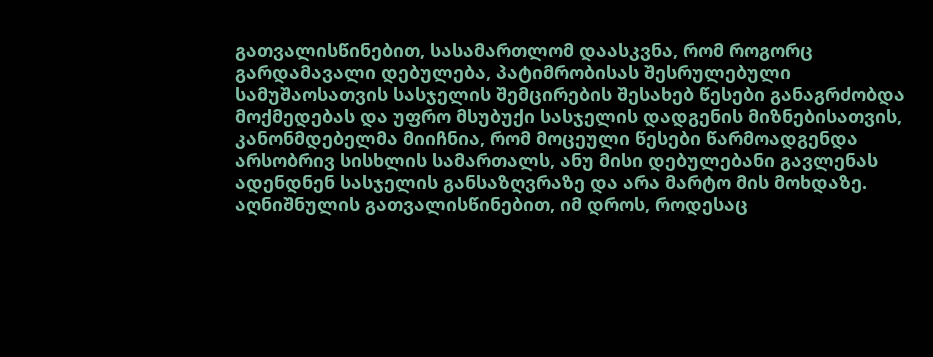გათვალისწინებით, სასამართლომ დაასკვნა, რომ როგორც გარდამავალი დებულება, პატიმრობისას შესრულებული სამუშაოსათვის სასჯელის შემცირების შესახებ წესები განაგრძობდა მოქმედებას და უფრო მსუბუქი სასჯელის დადგენის მიზნებისათვის, კანონმდებელმა მიიჩნია, რომ მოცეული წესები წარმოადგენდა არსობრივ სისხლის სამართალს, ანუ მისი დებულებანი გავლენას ადენდნენ სასჯელის განსაზღვრაზე და არა მარტო მის მოხდაზე.
აღნიშნულის გათვალისწინებით, იმ დროს, როდესაც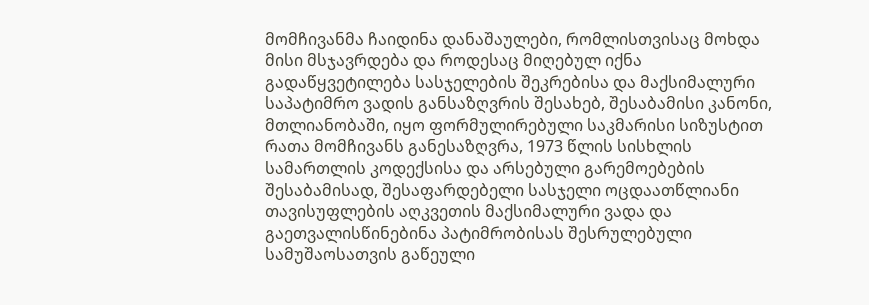მომჩივანმა ჩაიდინა დანაშაულები, რომლისთვისაც მოხდა მისი მსჯავრდება და როდესაც მიღებულ იქნა გადაწყვეტილება სასჯელების შეკრებისა და მაქსიმალური საპატიმრო ვადის განსაზღვრის შესახებ, შესაბამისი კანონი, მთლიანობაში, იყო ფორმულირებული საკმარისი სიზუსტით რათა მომჩივანს განესაზღვრა, 1973 წლის სისხლის სამართლის კოდექსისა და არსებული გარემოებების შესაბამისად, შესაფარდებელი სასჯელი ოცდაათწლიანი თავისუფლების აღკვეთის მაქსიმალური ვადა და გაეთვალისწინებინა პატიმრობისას შესრულებული სამუშაოსათვის გაწეული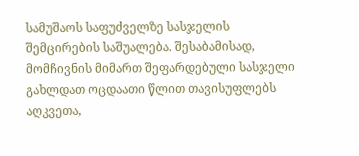სამუშაოს საფუძველზე სასჯელის შემცირების საშუალება. შესაბამისად, მომჩივნის მიმართ შეფარდებული სასჯელი გახლდათ ოცდაათი წლით თავისუფლებს აღკვეთა,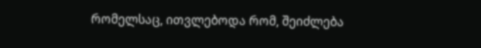რომელსაც, ითვლებოდა რომ, შეიძლება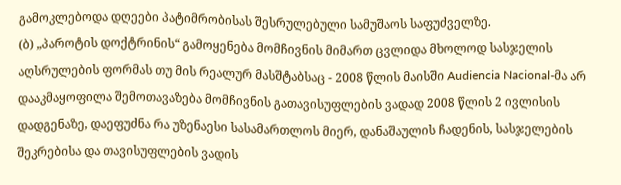გამოკლებოდა დღეები პატიმრობისას შესრულებული სამუშაოს საფუძველზე.
(ბ) „პაროტის დოქტრინის“ გამოყენება მომჩივნის მიმართ ცვლიდა მხოლოდ სასჯელის აღსრულების ფორმას თუ მის რეალურ მასშტაბსაც - 2008 წლის მაისში Audiencia Nacional-მა არ დააკმაყოფილა შემოთავაზება მომჩივნის გათავისუფლების ვადად 2008 წლის 2 ივლისის დადგენაზე, დაეფუძნა რა უზენაესი სასამართლოს მიერ, დანაშაულის ჩადენის, სასჯელების შეკრებისა და თავისუფლების ვადის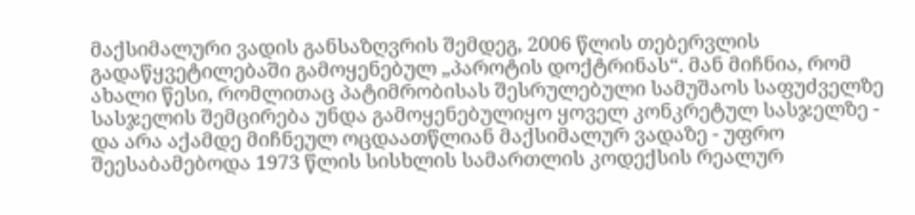მაქსიმალური ვადის განსაზღვრის შემდეგ, 2006 წლის თებერვლის გადაწყვეტილებაში გამოყენებულ „პაროტის დოქტრინას“. მან მიჩნია, რომ ახალი წესი, რომლითაც პატიმრობისას შესრულებული სამუშაოს საფუძველზე სასჯელის შემცირება უნდა გამოყენებულიყო ყოველ კონკრეტულ სასჯელზე - და არა აქამდე მიჩნეულ ოცდაათწლიან მაქსიმალურ ვადაზე - უფრო შეესაბამებოდა 1973 წლის სისხლის სამართლის კოდექსის რეალურ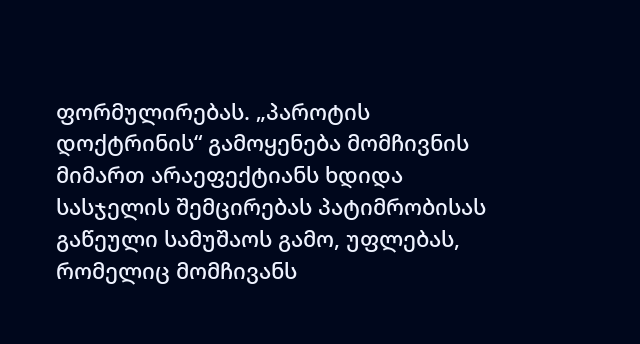ფორმულირებას. „პაროტის დოქტრინის“ გამოყენება მომჩივნის მიმართ არაეფექტიანს ხდიდა სასჯელის შემცირებას პატიმრობისას გაწეული სამუშაოს გამო, უფლებას, რომელიც მომჩივანს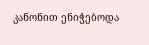კანონით ენიჭებოდა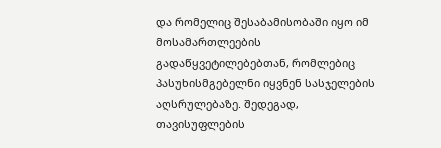და რომელიც შესაბამისობაში იყო იმ მოსამართლეების გადაწყვეტილებებთან, რომლებიც პასუხისმგებელნი იყვნენ სასჯელების აღსრულებაზე. შედეგად, თავისუფლების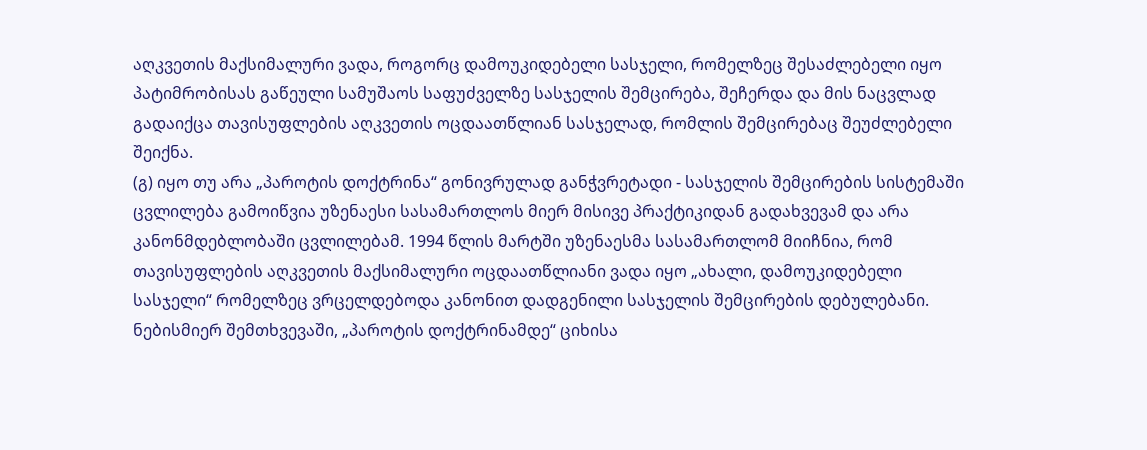აღკვეთის მაქსიმალური ვადა, როგორც დამოუკიდებელი სასჯელი, რომელზეც შესაძლებელი იყო პატიმრობისას გაწეული სამუშაოს საფუძველზე სასჯელის შემცირება, შეჩერდა და მის ნაცვლად გადაიქცა თავისუფლების აღკვეთის ოცდაათწლიან სასჯელად, რომლის შემცირებაც შეუძლებელი შეიქნა.
(გ) იყო თუ არა „პაროტის დოქტრინა“ გონივრულად განჭვრეტადი - სასჯელის შემცირების სისტემაში ცვლილება გამოიწვია უზენაესი სასამართლოს მიერ მისივე პრაქტიკიდან გადახვევამ და არა კანონმდებლობაში ცვლილებამ. 1994 წლის მარტში უზენაესმა სასამართლომ მიიჩნია, რომ თავისუფლების აღკვეთის მაქსიმალური ოცდაათწლიანი ვადა იყო „ახალი, დამოუკიდებელი სასჯელი“ რომელზეც ვრცელდებოდა კანონით დადგენილი სასჯელის შემცირების დებულებანი. ნებისმიერ შემთხვევაში, „პაროტის დოქტრინამდე“ ციხისა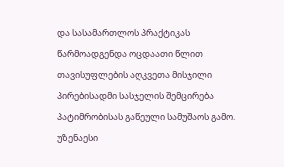და სასამართლოს პრაქტიკას წარმოადგენდა ოცდაათი წლით თავისუფლების აღკვეთა მისჯილი პირებისადმი სასჯელის შემცირება პატიმრობისას გაწეული სამუშაოს გამო. უზენაესი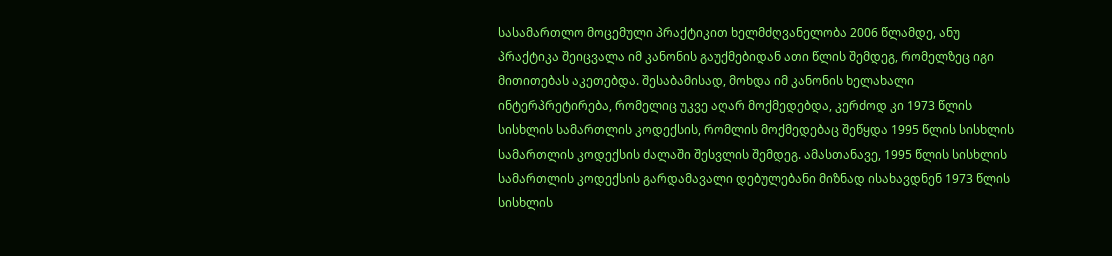სასამართლო მოცემული პრაქტიკით ხელმძღვანელობა 2006 წლამდე, ანუ პრაქტიკა შეიცვალა იმ კანონის გაუქმებიდან ათი წლის შემდეგ, რომელზეც იგი მითითებას აკეთებდა. შესაბამისად, მოხდა იმ კანონის ხელახალი ინტერპრეტირება, რომელიც უკვე აღარ მოქმედებდა, კერძოდ კი 1973 წლის სისხლის სამართლის კოდექსის, რომლის მოქმედებაც შეწყდა 1995 წლის სისხლის სამართლის კოდექსის ძალაში შესვლის შემდეგ. ამასთანავე, 1995 წლის სისხლის სამართლის კოდექსის გარდამავალი დებულებანი მიზნად ისახავდნენ 1973 წლის სისხლის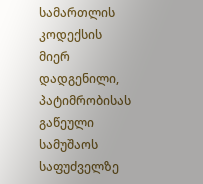სამართლის კოდექსის მიერ დადგენილი, პატიმრობისას გაწეული სამუშაოს საფუძველზე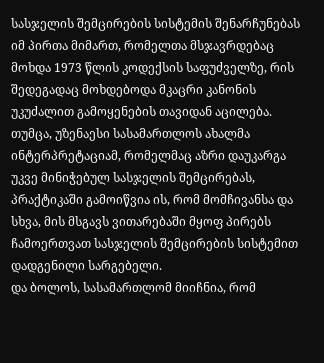სასჯელის შემცირების სისტემის შენარჩუნებას იმ პირთა მიმართ, რომელთა მსჯავრდებაც მოხდა 1973 წლის კოდექსის საფუძველზე, რის შედეგადაც მოხდებოდა მკაცრი კანონის უკუძალით გამოყენების თავიდან აცილება. თუმცა, უზენაესი სასამართლოს ახალმა ინტერპრეტაციამ, რომელმაც აზრი დაუკარგა უკვე მინიჭებულ სასჯელის შემცირებას, პრაქტიკაში გამოიწვია ის, რომ მომჩივანსა და სხვა, მის მსგავს ვითარებაში მყოფ პირებს ჩამოერთვათ სასჯელის შემცირების სისტემით დადგენილი სარგებელი.
და ბოლოს, სასამართლომ მიიჩნია, რომ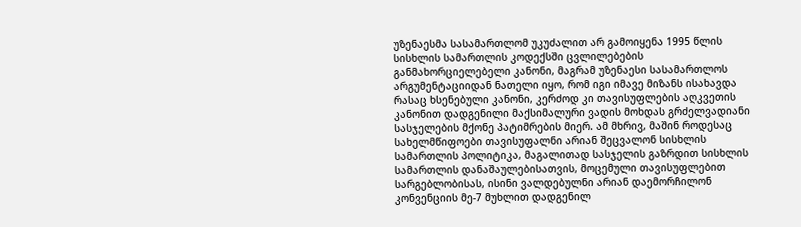უზენაესმა სასამართლომ უკუძალით არ გამოიყენა 1995 წლის სისხლის სამართლის კოდექსში ცვლილებების განმახორციელებელი კანონი, მაგრამ უზენაესი სასამართლოს არგუმენტაციიდან ნათელი იყო, რომ იგი იმავე მიზანს ისახავდა რასაც ხსენებული კანონი, კერძოდ კი თავისუფლების აღკვეთის კანონით დადგენილი მაქსიმალური ვადის მოხდას გრძელვადიანი სასჯელების მქონე პატიმრების მიერ. ამ მხრივ, მაშინ როდესაც სახელმწიფოები თავისუფალნი არიან შეცვალონ სისხლის სამართლის პოლიტიკა, მაგალითად სასჯელის გაზრდით სისხლის სამართლის დანაშაულებისათვის, მოცემული თავისუფლებით სარგებლობისას, ისინი ვალდებულნი არიან დაემორჩილონ კონვენციის მე-7 მუხლით დადგენილ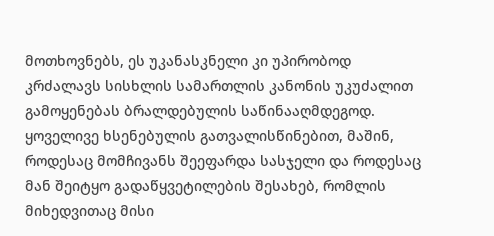მოთხოვნებს, ეს უკანასკნელი კი უპირობოდ კრძალავს სისხლის სამართლის კანონის უკუძალით გამოყენებას ბრალდებულის საწინააღმდეგოდ.
ყოველივე ხსენებულის გათვალისწინებით, მაშინ, როდესაც მომჩივანს შეეფარდა სასჯელი და როდესაც მან შეიტყო გადაწყვეტილების შესახებ, რომლის მიხედვითაც მისი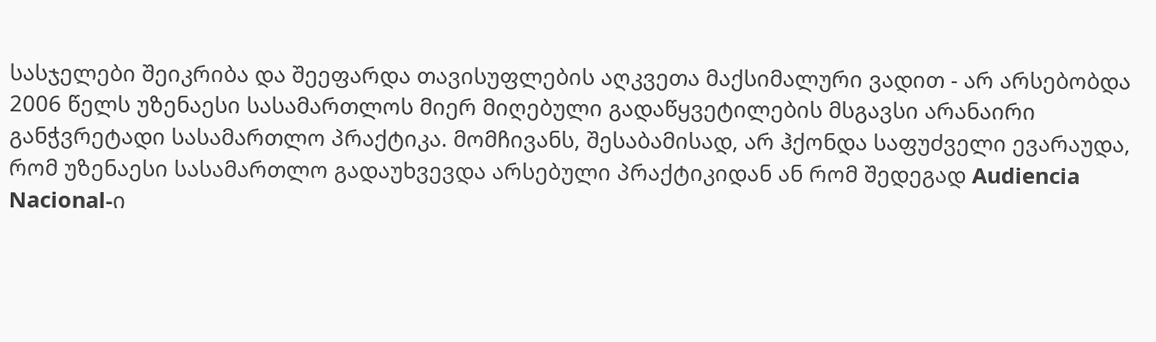სასჯელები შეიკრიბა და შეეფარდა თავისუფლების აღკვეთა მაქსიმალური ვადით - არ არსებობდა 2006 წელს უზენაესი სასამართლოს მიერ მიღებული გადაწყვეტილების მსგავსი არანაირი განჭვრეტადი სასამართლო პრაქტიკა. მომჩივანს, შესაბამისად, არ ჰქონდა საფუძველი ევარაუდა, რომ უზენაესი სასამართლო გადაუხვევდა არსებული პრაქტიკიდან ან რომ შედეგად Audiencia Nacional-ი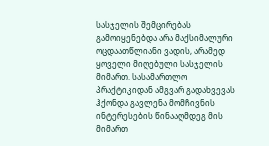სასჯელის შემცირებას გამოიყენებდა არა მაქსიმალური ოცდაათწლიანი ვადის, არამედ ყოველი მიღებული სასჯელის მიმართ. სასამართლო პრაქტიკიდან ამგვარ გადახვევას ჰქონდა გავლენა მომჩივნის ინტერესების წინააღმდეგ მის მიმართ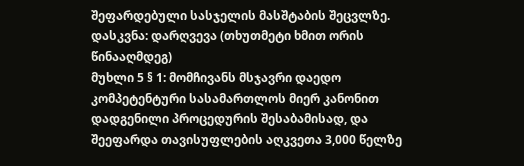შეფარდებული სასჯელის მასშტაბის შეცვლზე.
დასკვნა: დარღვევა (თხუთმეტი ხმით ორის წინააღმდეგ)
მუხლი 5 § 1: მომჩივანს მსჯავრი დაედო კომპეტენტური სასამართლოს მიერ კანონით დადგენილი პროცედურის შესაბამისად, და შეეფარდა თავისუფლების აღკვეთა 3,000 წელზე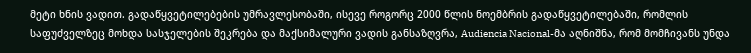მეტი ხნის ვადით. გადაწყვეტილებების უმრავლესობაში, ისევე როგორც 2000 წლის ნოემბრის გადაწყვეტილებაში, რომლის საფუძველზეც მოხდა სასჯელების შეკრება და მაქსიმალური ვადის განსაზღვრა, Audiencia Nacional-მა აღნიშნა, რომ მომჩივანს უნდა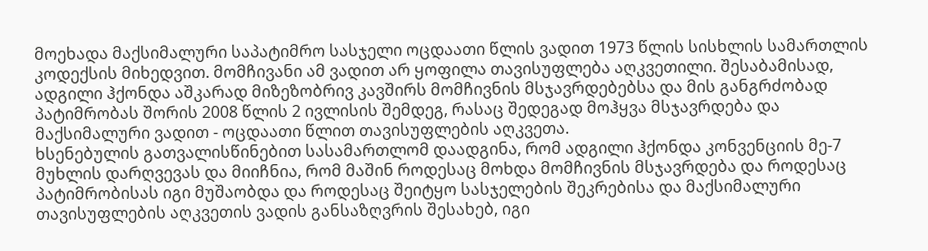მოეხადა მაქსიმალური საპატიმრო სასჯელი ოცდაათი წლის ვადით 1973 წლის სისხლის სამართლის კოდექსის მიხედვით. მომჩივანი ამ ვადით არ ყოფილა თავისუფლება აღკვეთილი. შესაბამისად, ადგილი ჰქონდა აშკარად მიზეზობრივ კავშირს მომჩივნის მსჯავრდებებსა და მის განგრძობად პატიმრობას შორის 2008 წლის 2 ივლისის შემდეგ, რასაც შედეგად მოჰყვა მსჯავრდება და მაქსიმალური ვადით - ოცდაათი წლით თავისუფლების აღკვეთა.
ხსენებულის გათვალისწინებით სასამართლომ დაადგინა, რომ ადგილი ჰქონდა კონვენციის მე-7 მუხლის დარღვევას და მიიჩნია, რომ მაშინ როდესაც მოხდა მომჩივნის მსჯავრდება და როდესაც პატიმრობისას იგი მუშაობდა და როდესაც შეიტყო სასჯელების შეკრებისა და მაქსიმალური თავისუფლების აღკვეთის ვადის განსაზღვრის შესახებ, იგი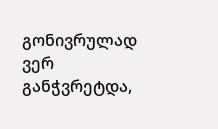გონივრულად ვერ განჭვრეტდა,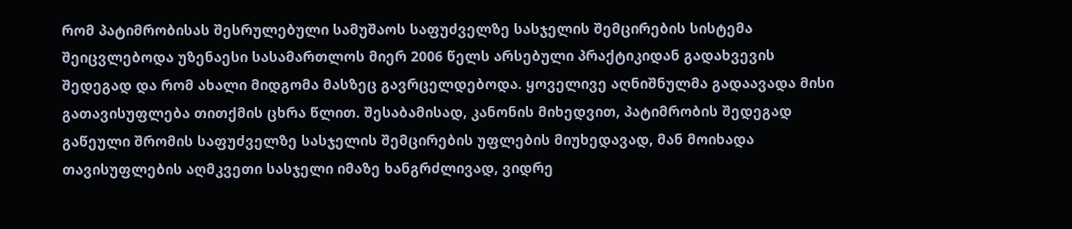რომ პატიმრობისას შესრულებული სამუშაოს საფუძველზე სასჯელის შემცირების სისტემა შეიცვლებოდა უზენაესი სასამართლოს მიერ 2006 წელს არსებული პრაქტიკიდან გადახვევის შედეგად და რომ ახალი მიდგომა მასზეც გავრცელდებოდა. ყოველივე აღნიშნულმა გადაავადა მისი გათავისუფლება თითქმის ცხრა წლით. შესაბამისად, კანონის მიხედვით, პატიმრობის შედეგად გაწეული შრომის საფუძველზე სასჯელის შემცირების უფლების მიუხედავად, მან მოიხადა თავისუფლების აღმკვეთი სასჯელი იმაზე ხანგრძლივად, ვიდრე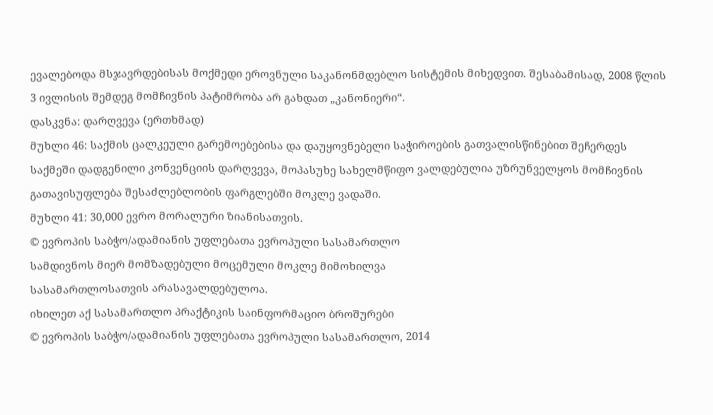ევალებოდა მსჯავრდებისას მოქმედი ეროვნული საკანონმდებლო სისტემის მიხედვით. შესაბამისად, 2008 წლის 3 ივლისის შემდეგ მომჩივნის პატიმრობა არ გახდათ „კანონიერი“.
დასკვნა: დარღვევა (ერთხმად)
მუხლი 46: საქმის ცალკეული გარემოებებისა და დაუყოვნებელი საჭიროების გათვალისწინებით შეჩერდეს საქმეში დადგენილი კონვენციის დარღვევა, მოპასუხე სახელმწიფო ვალდებულია უზრუნველყოს მომჩივნის გათავისუფლება შესაძლებლობის ფარგლებში მოკლე ვადაში.
მუხლი 41: 30,000 ევრო მორალური ზიანისათვის.
© ევროპის საბჭო/ადამიანის უფლებათა ევროპული სასამართლო
სამდივნოს მიერ მომზადებული მოცემული მოკლე მიმოხილვა
სასამართლოსათვის არასავალდებულოა.
იხილეთ აქ სასამართლო პრაქტიკის საინფორმაციო ბროშურები
© ევროპის საბჭო/ადამიანის უფლებათა ევროპული სასამართლო, 2014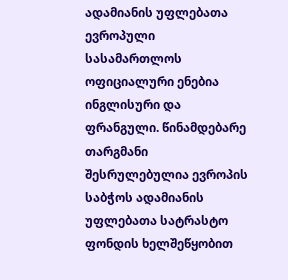ადამიანის უფლებათა ევროპული სასამართლოს ოფიციალური ენებია ინგლისური და ფრანგული. წინამდებარე თარგმანი შესრულებულია ევროპის საბჭოს ადამიანის უფლებათა სატრასტო ფონდის ხელშეწყობით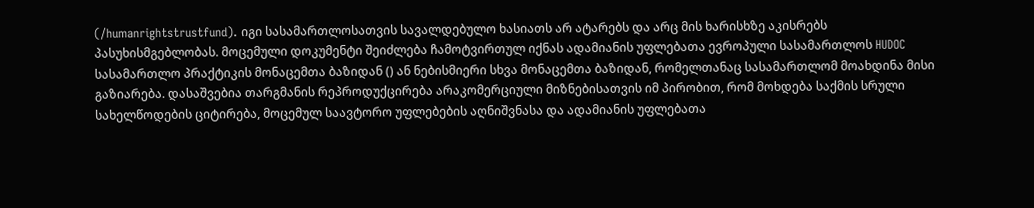(/humanrightstrustfund). იგი სასამართლოსათვის სავალდებულო ხასიათს არ ატარებს და არც მის ხარისხზე აკისრებს პასუხისმგებლობას. მოცემული დოკუმენტი შეიძლება ჩამოტვირთულ იქნას ადამიანის უფლებათა ევროპული სასამართლოს HUDOC სასამართლო პრაქტიკის მონაცემთა ბაზიდან () ან ნებისმიერი სხვა მონაცემთა ბაზიდან, რომელთანაც სასამართლომ მოახდინა მისი გაზიარება. დასაშვებია თარგმანის რეპროდუქცირება არაკომერციული მიზნებისათვის იმ პირობით, რომ მოხდება საქმის სრული სახელწოდების ციტირება, მოცემულ საავტორო უფლებების აღნიშვნასა და ადამიანის უფლებათა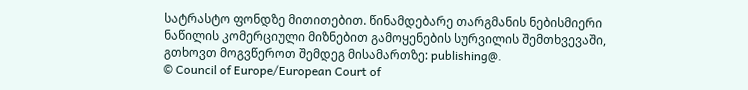სატრასტო ფონდზე მითითებით. წინამდებარე თარგმანის ნებისმიერი ნაწილის კომერციული მიზნებით გამოყენების სურვილის შემთხვევაში, გთხოვთ მოგვწეროთ შემდეგ მისამართზე: publishing@.
© Council of Europe/European Court of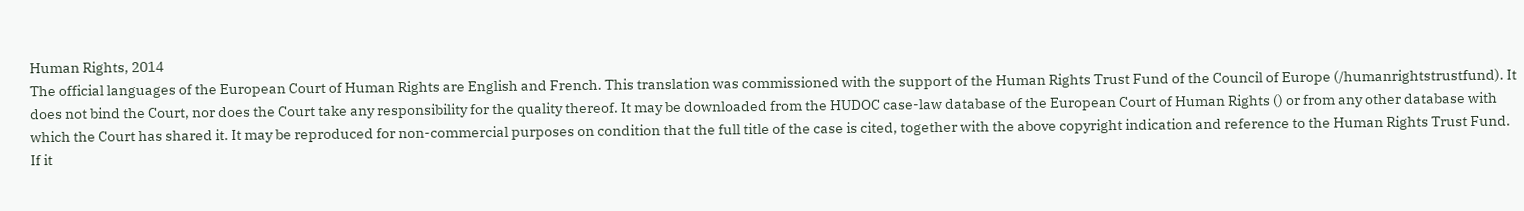Human Rights, 2014
The official languages of the European Court of Human Rights are English and French. This translation was commissioned with the support of the Human Rights Trust Fund of the Council of Europe (/humanrightstrustfund). It does not bind the Court, nor does the Court take any responsibility for the quality thereof. It may be downloaded from the HUDOC case-law database of the European Court of Human Rights () or from any other database with which the Court has shared it. It may be reproduced for non-commercial purposes on condition that the full title of the case is cited, together with the above copyright indication and reference to the Human Rights Trust Fund. If it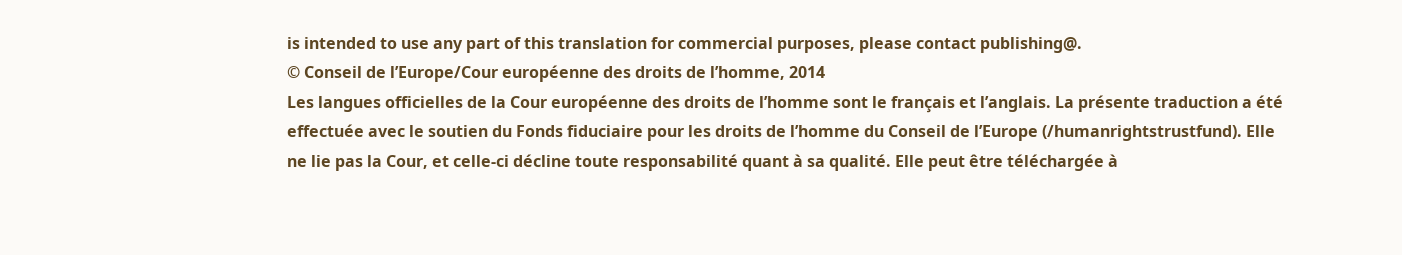is intended to use any part of this translation for commercial purposes, please contact publishing@.
© Conseil de l’Europe/Cour européenne des droits de l’homme, 2014
Les langues officielles de la Cour européenne des droits de l’homme sont le français et l’anglais. La présente traduction a été effectuée avec le soutien du Fonds fiduciaire pour les droits de l’homme du Conseil de l’Europe (/humanrightstrustfund). Elle ne lie pas la Cour, et celle-ci décline toute responsabilité quant à sa qualité. Elle peut être téléchargée à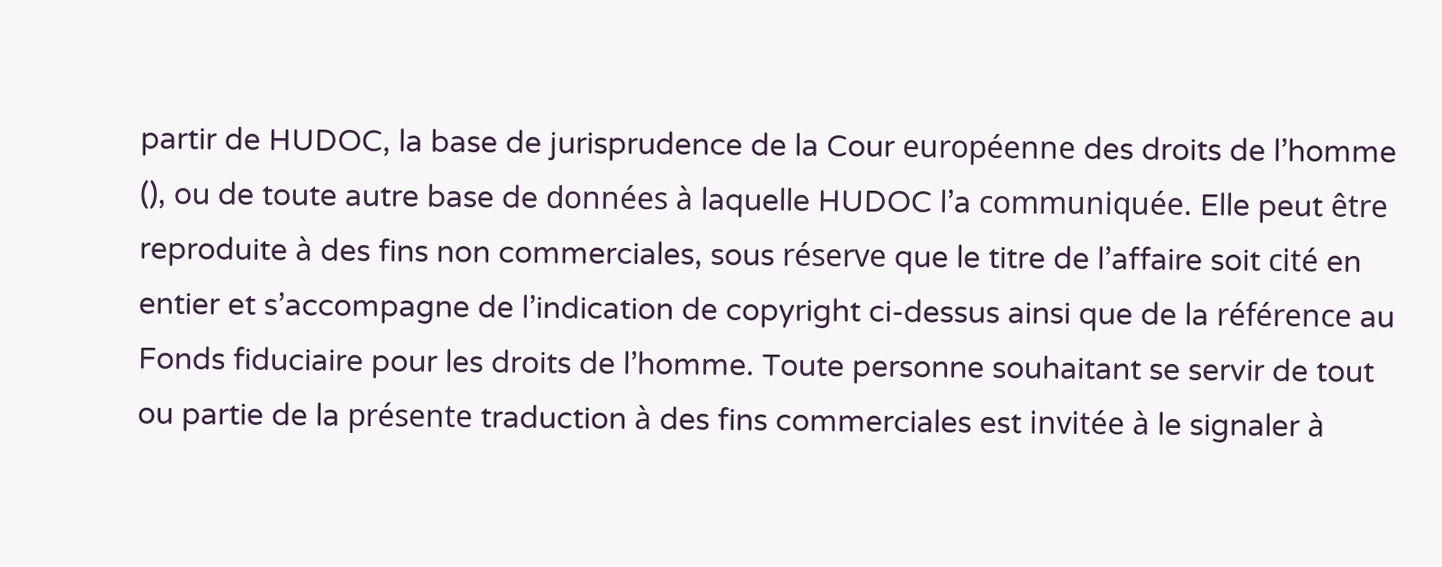partir de HUDOC, la base de jurisprudence de la Cour européenne des droits de l’homme (), ou de toute autre base de données à laquelle HUDOC l’a communiquée. Elle peut être reproduite à des fins non commerciales, sous réserve que le titre de l’affaire soit cité en entier et s’accompagne de l’indication de copyright ci-dessus ainsi que de la référence au Fonds fiduciaire pour les droits de l’homme. Toute personne souhaitant se servir de tout ou partie de la présente traduction à des fins commerciales est invitée à le signaler à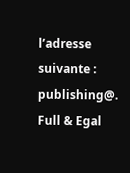l’adresse suivante : publishing@.
Full & Egal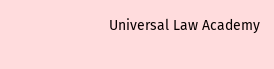Universal Law Academy